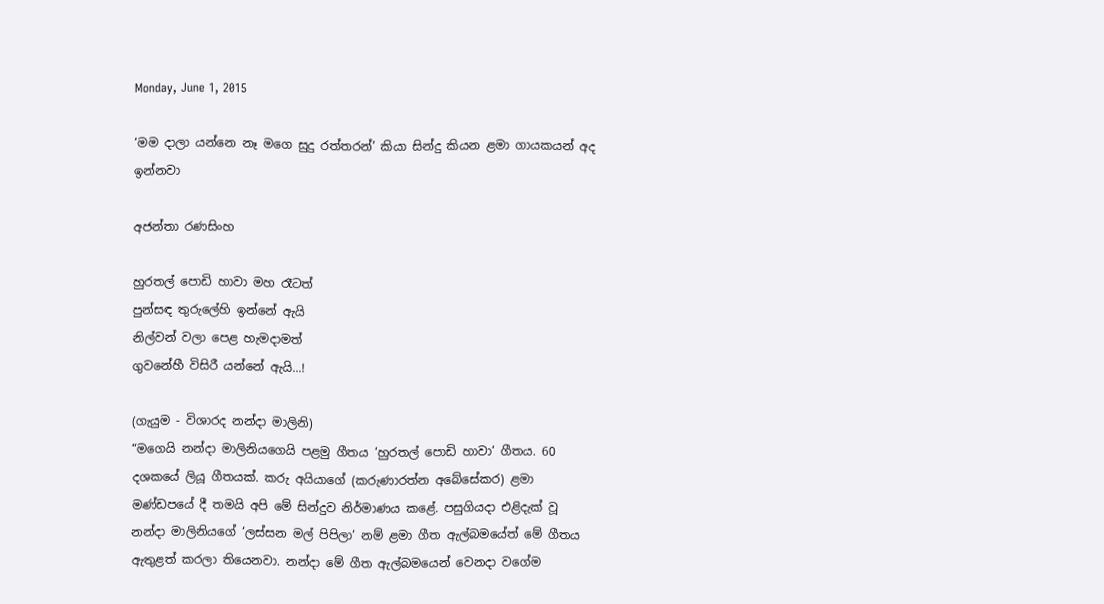Monday, June 1, 2015

‘මම දාලා යන්නෙ නෑ මගෙ සුදු රත්තරන්’ කියා සින්දු කියන ළමා ගායකයන් අද ඉන්නවා

අජන්තා රණසිංහ

හුරතල් පොඩි හාවා මහ රෑටත්
පුන්සඳ තුරුලේහි ඉන්නේ ඇයි
නිල්වන් වලා පෙළ හැමදාමත්
ගුවනේහී විසිරී යන්නේ ඇයි...!

(ගැයුම - විශාරද නන්දා මාලිනි)
“මගෙයි නන්දා මාලිනියගෙයි පළමු ගීතය ‘හුරතල් පොඩි හාවා‘ ගීතය. 60 දශකයේ ලියූ ගීතයක්. කරු අයියාගේ (කරුණාරත්න අබේසේකර) ළමා මණ්ඩපයේ දී තමයි අපි මේ සින්දුව නිර්මාණය කළේ. පසුගියදා එළිදැක් වූ නන්දා මාලිනියගේ ‘ලස්සන මල් පිපිලා‘ නම් ළමා ගීත ඇල්බමයේත් මේ ගීතය ඇතුළත් කරලා තියෙනවා. නන්දා මේ ගීත ඇල්බමයෙන් වෙනදා වගේම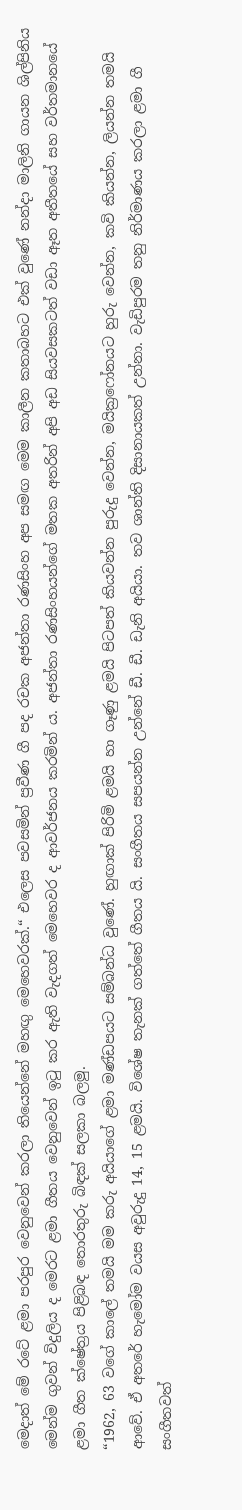මෙදාත් මේ රටේ ළමා පරපුර වෙනුවෙන් කරලා තියෙන්නේ මහඟු මෙහෙවරක්.“ එලෙස පවසමින් ප්‍රවීණ ගී පද රචක අජන්තා රණසිංහ අප සමඟ මෙම කාලීන කතාබහට එක් වුණේ නන්දා මාලිනි ගායන ශිල්පිනිය මෙන්ම ගුවන් විදුලිය ද මෙරට ළමා ගීතය වෙනුවෙන් ඉටු කර ඇති වැදගත් මෙහෙවර ද ආවර්ජනය කරමින් ය. අජන්තා රණසිංහයන්ගේ මතක අතරින් අපි අඩ සියවසකටත් වඩා ඈත අතීතයේ සහ වර්තමානයේ ළමා ගීත ක්ෂේත්‍රය පිළිබඳ තොරතුරු බිඳක් සලකා බලමු.
“1962, 63 වගේ කාලේ තමයි මම කරු අයියාගේ ළමා මණ්ඩපයට සම්බන්ධ වුණේ. හුඟාක් පිරිමි ළමයි හා ගෑණු ළමයි පිටපත් කියවන්න පුරුදු වෙන්න, මයික්‍රෆෝනයට හුරු වෙන්න, කවි කියන්න, ලියන්න තමයි ආවේ. ඒ අතරේ හැමෝම වයස අවුරුදු 14, 15 ළමයි. විශේෂ තැනක් ගත්තේ ගීතය යි. සංගීතය සපයන්න උන්නේ ඩී. ඩී. ඩැනි අයියා. තව ශාන්ති දිසානායකත් උන්නා. වැඩිපුරම තනු නිර්මාණය කරලා ළමා ගී සංගීතවත්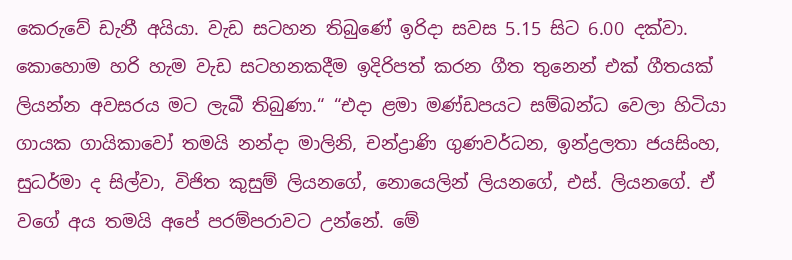කෙරුවේ ඩැනී අයියා. වැඩ සටහන තිබුණේ ඉරිදා සවස 5.15 සිට 6.00 දක්වා. කොහොම හරි හැම වැඩ සටහනකදීම ඉදිරිපත් කරන ගීත තුනෙන් එක් ගීතයක් ලියන්න අවසරය මට ලැබී තිබුණා.“ “එදා ළමා මණ්ඩපයට සම්බන්ධ වෙලා හිටියා ගායක ගායිකාවෝ තමයි නන්දා මාලිනි, චන්ද්‍රාණි ගුණවර්ධන, ඉන්ද්‍රලතා ජයසිංහ, සුධර්මා ද සිල්වා, විජිත කුසුම් ලියනගේ, නොයෙලින් ලියනගේ, එස්. ලියනගේ. ඒ වගේ අය තමයි අපේ පරම්පරාවට උන්නේ. මේ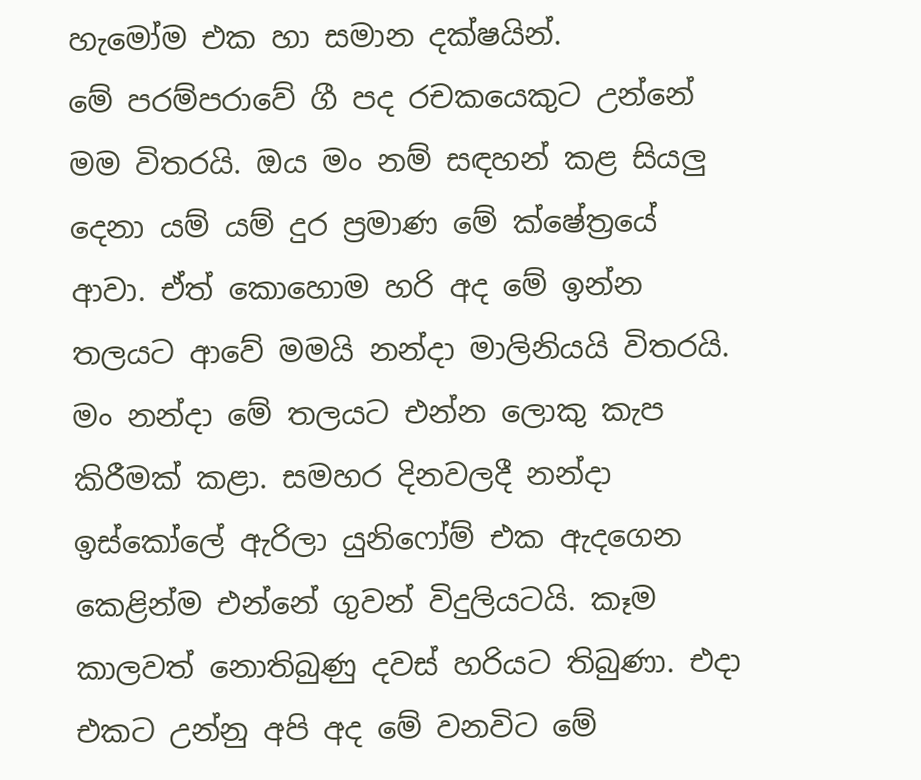හැමෝම එක හා සමාන දක්ෂයින්.
මේ පරම්පරාවේ ගී පද රචකයෙකුට උන්නේ මම විතරයි. ඔය මං නම් සඳහන් කළ සියලු දෙනා යම් යම් දුර ප්‍රමාණ මේ ක්ෂේත්‍රයේ ආවා. ඒත් කොහොම හරි අද මේ ඉන්න තලයට ආවේ මමයි නන්දා මාලිනියයි විතරයි. මං නන්දා මේ තලයට එන්න ලොකු කැප කිරීමක් කළා. සමහර දිනවලදී නන්දා ඉස්කෝලේ ඇරිලා යුනිෆෝම් එක ඇදගෙන කෙළින්ම එන්නේ ගුවන් විදුලියටයි. කෑම කාලවත් නොතිබුණු දවස් හරියට තිබුණා. එදා එකට උන්නු අපි අද මේ වනවිට මේ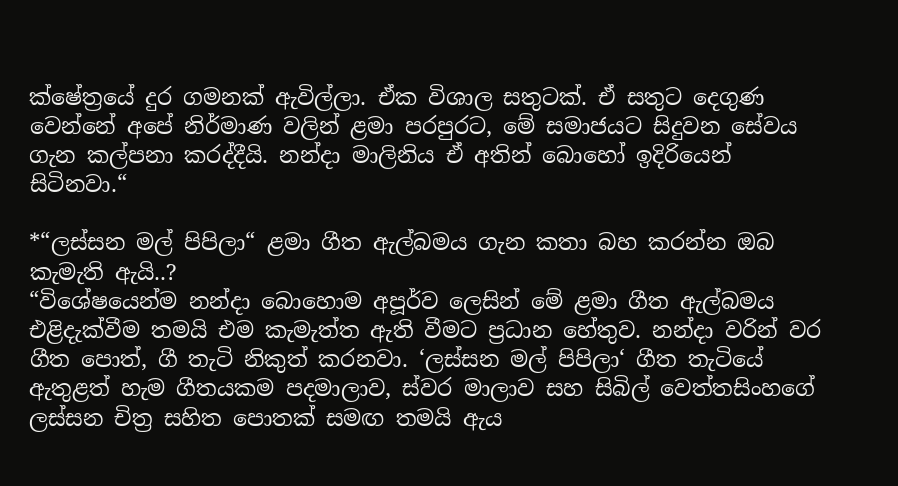ක්ෂේත්‍රයේ දුර ගමනක් ඇවිල්ලා. ඒක විශාල සතුටක්. ඒ සතුට දෙගුණ වෙන්නේ අපේ නිර්මාණ වලින් ළමා පරපුරට, මේ සමාජයට සිදුවන සේවය ගැන කල්පනා කරද්දීයි. නන්දා මාලිනිය ඒ අතින් බොහෝ ඉදිරියෙන් සිටිනවා.“

*“ලස්සන මල් පිපිලා“ ළමා ගීත ඇල්බමය ගැන කතා බහ කරන්න ඔබ කැමැති ඇයි..?
“විශේෂයෙන්ම නන්දා බොහොම අපූර්ව ලෙසින් මේ ළමා ගීත ඇල්බමය එළිදැක්වීම තමයි එම කැමැත්ත ඇති වීමට ප්‍රධාන හේතුව. නන්දා වරින් වර ගීත පොත්, ගී තැටි නිකුත් කරනවා. ‘ලස්සන මල් පිපිලා‘ ගීත තැටියේ ඇතුළත් හැම ගීතයකම පදමාලාව, ස්වර මාලාව සහ සිබිල් වෙත්තසිංහගේ ලස්සන චිත්‍ර සහිත පොතක් සමඟ තමයි ඇය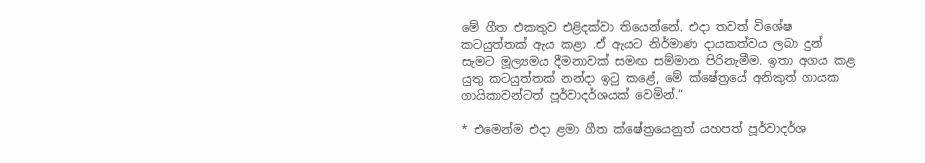මේ ගීත එකතුව එළිදක්වා තියෙන්නේ. එදා තවත් විශේෂ කටයුත්තක් ඇය කළා .ඒ ඇයට නිර්මාණ දායකත්වය ලබා දුන් සැමට මූල්‍යමය දීමනාවක් සමඟ සම්මාන පිරිනැමීම. ඉතා අගය කළ යුතු කටයුත්තක් නන්දා ඉටු කළේ, මේ ක්ෂේත්‍රයේ අනිකුත් ගායක ගායිකාවන්ටත් පූර්වාදර්ශයක් වෙමින්.“

* එමෙන්ම එදා ළමා ගීත ක්ෂේත්‍රයෙනුත් යහපත් පූර්වාදර්ශ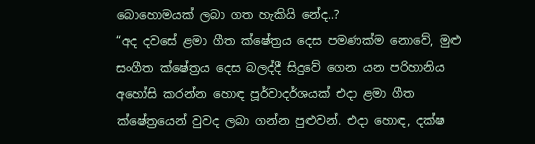බොහොමයක් ලබා ගත හැකියි නේද..?
“අද දවසේ ළමා ගීත ක්ෂේත්‍රය දෙස පමණක්ම නොවේ, මුළු සංගීත ක්ෂේත්‍රය දෙස බලද්දී සිදුවේ ගෙන යන පරිහානිය අහෝසි කරන්න හොඳ පූර්වාදර්ශයක් එදා ළමා ගීත ක්ෂේත්‍රයෙන් වුවද ලබා ගන්න පුළුවන්. එදා හොඳ, දක්ෂ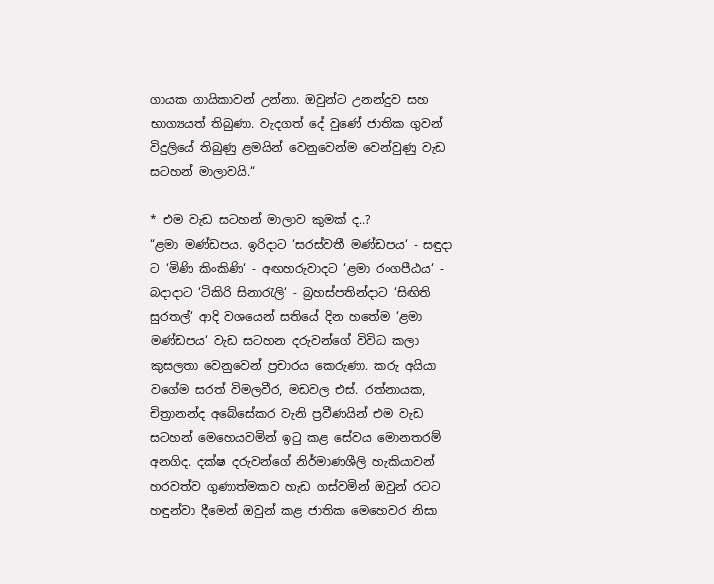ගායක ගායිකාවන් උන්නා. ඔවුන්ට උනන්දුව සහ භාග්‍යයත් තිබුණා. වැදගත් දේ වුණේ ජාතික ගුවන් විදුලියේ තිබුණු ළමයින් වෙනුවෙන්ම වෙන්වුණු වැඩ සටහන් මාලාවයි.“

* එම වැඩ සටහන් මාලාව කුමක් ද..?
“ළමා මණ්ඩපය. ඉරිදාට ‘සරස්වතී මණ්ඩපය‘ - සඳුදා ට ‘මිණි කිංකිණි‘ - අඟහරුවාදට ‘ළමා රංගපීඨය‘ - බදාදාට ‘ටිකිරි සිනාරැලි‘ - බ්‍රහස්පතින්දාට ‘සිඟිති සුරතල්‘ ආදි වශයෙන් සතියේ දින හතේම ‘ළමා මණ්ඩපය‘ වැඩ සටහන දරුවන්ගේ විවිධ කලා කුසලතා වෙනුවෙන් ප්‍රචාරය කෙරුණා. කරු අයියා වගේම සරත් විමලවීර, මඩවල එස්. රත්නායක, චිත්‍රානන්ද අබේසේකර වැනි ප්‍රවීණයින් එම වැඩ සටහන් මෙහෙයවමින් ඉටු කළ සේවය මොනතරම් අනගිද. දක්ෂ දරුවන්ගේ නිර්මාණශීලි හැකියාවන් හරවත්ව ගුණාත්මකව හැඩ ගස්වමින් ඔවුන් රටට හඳුන්වා දීමෙන් ඔවුන් කළ ජාතික මෙහෙවර නිසා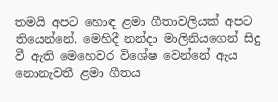තමයි අපට හොඳ ළමා ගීතාවලියක් අපට තියෙන්නේ. මෙහිදී නන්දා මාලිනියගෙන් සිදු වී ඇති මෙහෙවර විශේෂ වෙන්නේ ඇය නොනැවතී ළමා ගීතය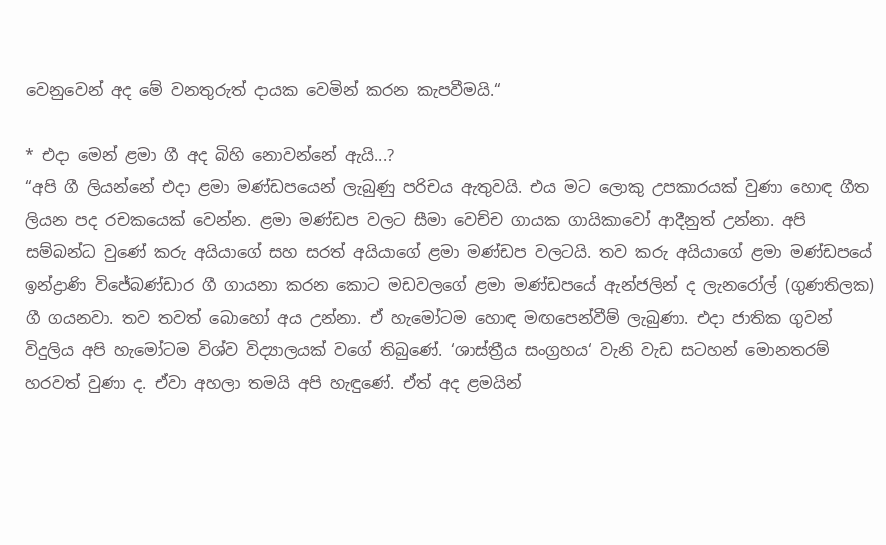වෙනුවෙන් අද මේ වනතුරුත් දායක වෙමින් කරන කැපවීමයි.“

* එදා මෙන් ළමා ගී අද බිහි නොවන්නේ ඇයි...?
“අපි ගී ලියන්නේ එදා ළමා මණ්ඩපයෙන් ලැබුණු පරිචය ඇතුවයි. එය මට ලොකු උපකාරයක් වුණා හොඳ ගීත ලියන පද රචකයෙක් වෙන්න. ළමා මණ්ඩප වලට සීමා වෙච්ච ගායක ගායිකාවෝ ආදීනුත් උන්නා. අපි සම්බන්ධ වුණේ කරු අයියාගේ සහ සරත් අයියාගේ ළමා මණ්ඩප වලටයි. තව කරු අයියාගේ ළමා මණ්ඩපයේ ඉන්ද්‍රාණි විජේබණ්ඩාර ගී ගායනා කරන කොට මඩවලගේ ළමා මණ්ඩපයේ ඇන්ජලින් ද ලැනරෝල් (ගුණතිලක) ගී ගයනවා. තව තවත් බොහෝ අය උන්නා. ඒ හැමෝටම හොඳ මඟපෙන්වීම් ලැබුණා. එදා ජාතික ගුවන් විදුලිය අපි හැමෝටම විශ්ව විද්‍යාලයක් වගේ තිබුණේ. ‘ශාස්ත්‍රීය සංග්‍රහය‘ වැනි වැඩ සටහන් මොනතරම් හරවත් වුණා ද. ඒවා අහලා තමයි අපි හැඳුණේ. ඒත් අද ළමයින්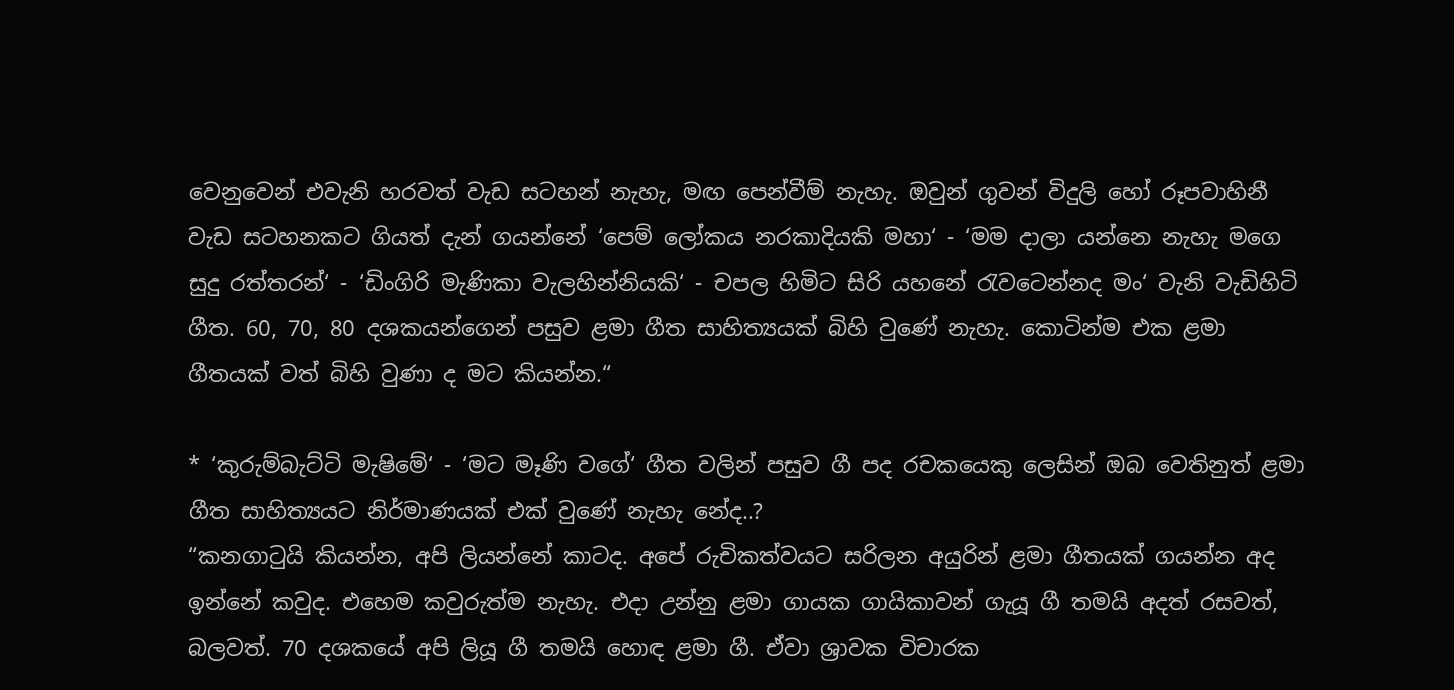වෙනුවෙන් එවැනි හරවත් වැඩ සටහන් නැහැ, මඟ පෙන්වීම් නැහැ. ඔවුන් ගුවන් විදුලි හෝ රූපවාහිනී වැඩ සටහනකට ගියත් දැන් ගයන්නේ ‘පෙම් ලෝකය නරකාදියකි මහා‘ - ‘මම දාලා යන්නෙ නැහැ මගෙ සුදු රත්තරන්‘ - ‘ඩිංගිරි මැණිකා වැලහින්නියකි‘ - චපල හිමිට සිරි යහනේ රැවටෙන්නද මං‘ වැනි වැඩිහිටි ගීත. 60, 70, 80 දශකයන්ගෙන් පසුව ළමා ගීත සාහිත්‍යයක් බිහි වුණේ නැහැ. කොටින්ම එක ළමා ගීතයක් වත් බිහි වුණා ද මට කියන්න.“

* ‘කුරුම්බැට්ටි මැෂිමේ‘ - ‘මට මෑණි වගේ‘ ගීත වලින් පසුව ගී පද රචකයෙකු ලෙසින් ඔබ වෙතිනුත් ළමා ගීත සාහිත්‍යයට නිර්මාණයක් එක් වුණේ නැහැ නේද..?
“කනගාටුයි කියන්න, අපි ලියන්නේ කාටද. අපේ රුචිකත්වයට සරිලන අයුරින් ළමා ගීතයක් ගයන්න අද ඉන්නේ කවුද. එහෙම කවුරුත්ම නැහැ. එදා උන්නු ළමා ගායක ගායිකාවන් ගැයූ ගී තමයි අදත් රසවත්, බලවත්. 70 දශකයේ අපි ලියූ ගී තමයි හොඳ ළමා ගී. ඒවා ශ්‍රාවක විචාරක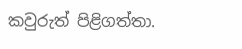කවුරුත් පිළිගත්තා.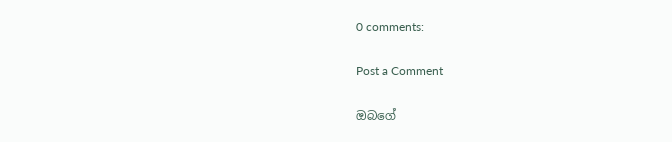0 comments:

Post a Comment

ඔබගේ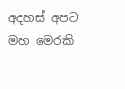අදහස් අපට මහ මෙරකි